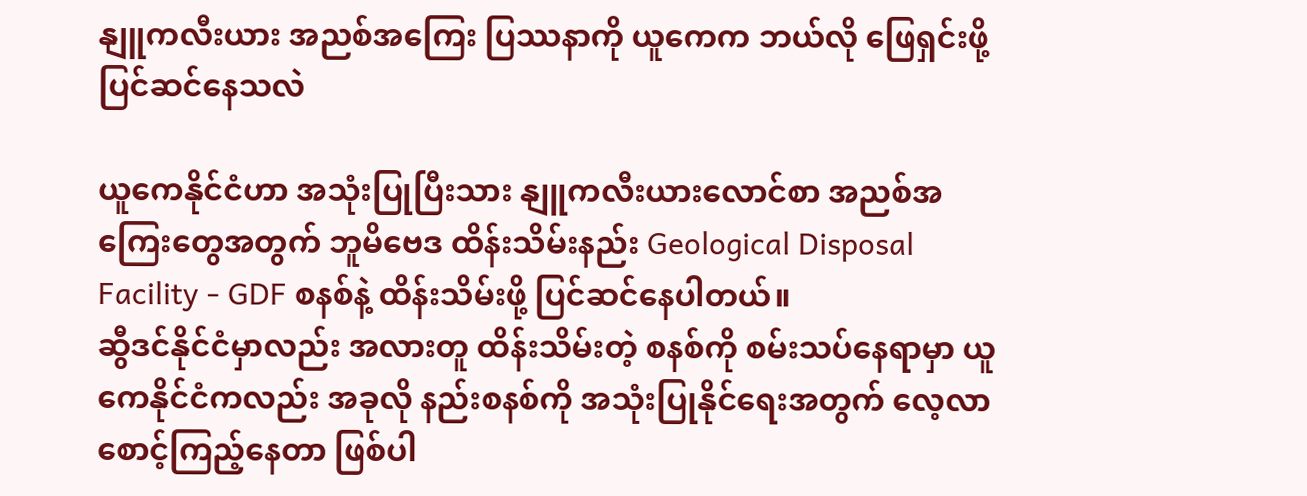နျူကလီးယား အညစ်အကြေး ပြဿနာကို ယူကေက ဘယ်လို ဖြေရှင်းဖို့ ပြင်ဆင်နေသလဲ

ယူကေနိုင်ငံဟာ အသုံးပြုပြီးသား နျူကလီးယားလောင်စာ အညစ်အကြေးတွေအတွက် ဘူမိဗေဒ ထိန်းသိမ်းနည်း Geological Disposal Facility - GDF စနစ်နဲ့ ထိန်းသိမ်းဖို့ ပြင်ဆင်နေပါတယ်။
ဆွီဒင်နိုင်ငံမှာလည်း အလားတူ ထိန်းသိမ်းတဲ့ စနစ်ကို စမ်းသပ်နေရာမှာ ယူကေနိုင်ငံကလည်း အခုလို နည်းစနစ်ကို အသုံးပြုနိုင်ရေးအတွက် လေ့လာ စောင့်ကြည့်နေတာ ဖြစ်ပါ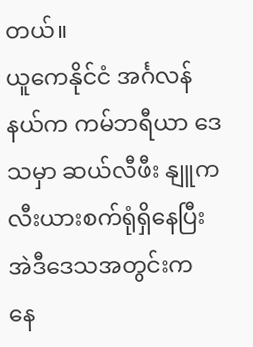တယ်။
ယူကေနိုင်ငံ အင်္ဂလန်နယ်က ကမ်ဘရီယာ ဒေသမှာ ဆယ်လီဖီး နျူကလီးယားစက်ရုံရှိနေပြီး အဲဒီဒေသအတွင်းက နေ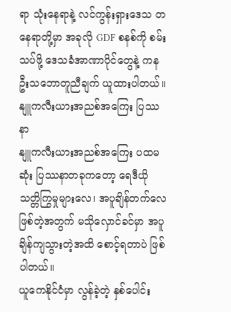ရာ သုံးနေရာနဲ့ လင်ကွန်းရှားဒေသ တနေရာတို့မှာ အခုလို GDF စနစ်ကို စမ်းသပ်ဖို့ ဒေသခံအာဏာပိုင်တွေနဲ့ ကနဦးသဘောတူညီချက် ယူထားပါတယ်။
နျူကလီးယားအညစ်အကြေး ပြဿနာ
နျူကလီးယားအညစ်အကြေး ပထမဆုံး ပြဿနာတခုကတော့ ရေဒီယိုသတ္တိကြွမှုများလေ၊ အပူချိန်တက်လေ ဖြစ်တဲ့အတွက် မသိုလှောင်ခင်မှာ အပူချိန်ကျသွားတဲ့အထိ စောင့်ရတာပဲ ဖြစ်ပါတယ်။
ယူကေနိုင်ငံမှာ လွန်ခဲ့တဲ့ နှစ်ပေါင်း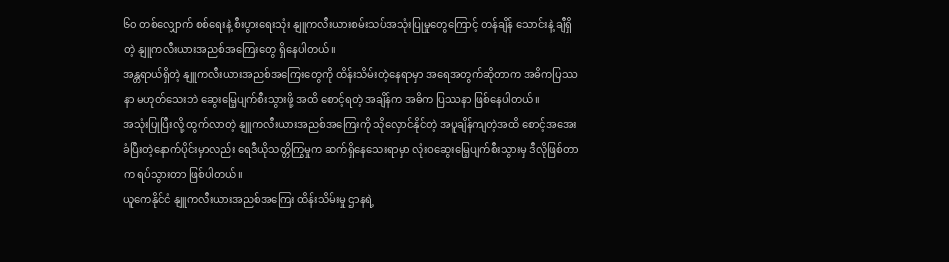၆၀ တစ်လျှောက် စစ်ရေးနဲ့ စီးပွားရေးသုံး နျူကလီးယားစမ်းသပ်အသုံးပြုမှုတွေကြောင့် တန်ချိန် သောင်းနဲ့ ချီရှိတဲ့ နျူကလီးယားအညစ်အကြေးတွေ ရှိနေပါတယ်။
အန္တရာယ်ရှိတဲ့ နျူကလီးယားအညစ်အကြေးတွေကို ထိန်းသိမ်းတဲ့နေရာမှာ အရေအတွက်ဆိုတာက အဓိကပြဿနာ မဟုတ်သေးဘဲ ဆွေးမြေ့ပျက်စီးသွားဖို့ အထိ စောင့်ရတဲ့ အချိန်က အဓိက ပြဿနာ ဖြစ်နေပါတယ်။
အသုံးပြုပြီးလို့ ထွက်လာတဲ့ နျူကလီးယားအညစ်အကြေးကို သိုလှောင်နိုင်တဲ့ အပူချိန်ကျတဲ့အထိ စောင့်အအေးခံပြီးတဲ့နောက်ပိုင်းမှာလည်း ရေဒီယိုသတ္တိကြွမှုက ဆက်ရှိနေသေးရာမှာ လုံးဝဆွေးမြေ့ပျက်စီးသွားမှ ဒီလိုဖြစ်တာက ရပ်သွားတာ ဖြစ်ပါတယ်။
ယူကေနိုင်ငံ နျူကလီးယားအညစ်အကြေး ထိန်းသိမ်းမှု ဌာနရဲ့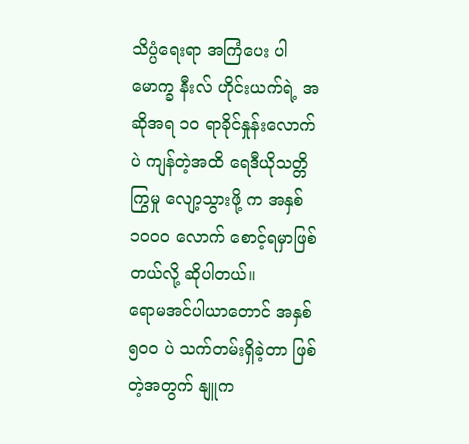သိပ္ပံရေးရာ အကြံပေး ပါမောက္ခ နီးလ် ဟိုင်းယက်ရဲ့ အဆိုအရ ၁၀ ရာခိုင်နှုန်းလောက်ပဲ ကျန်တဲ့အထိ ရေဒီယိုသတ္တိကြွမှု လျော့သွားဖို့ က အနှစ် ၁၀ဝ၀ လောက် စောင့်ရမှာဖြစ်တယ်လို့ ဆိုပါတယ်။
ရောမအင်ပါယာတောင် အနှစ် ၅၀ဝ ပဲ သက်တမ်းရှိခဲ့တာ ဖြစ်တဲ့အတွက် နျူက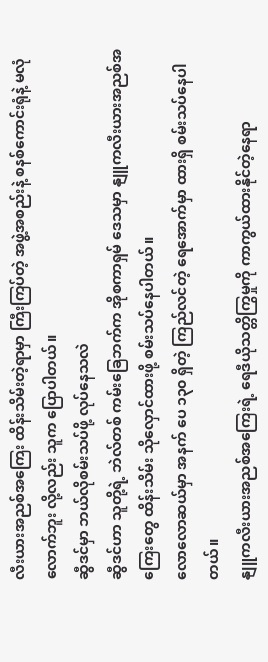လီးယားအညစ်အကြေး ထိန်းသိမ်းတဲ့ရာမှာ ကြီးကြပ်တဲ့ အဖွဲ့အစည်းနဲ့ စနစ်ကောင်းရုံနဲ့ မလုံလောက်ဘူး လို့လည်း သူက ပြောပါတယ်။
ဆွီဒင်မှာ ဘယ်လိုစမ်းသပ်ဖို့ လုပ်နေသလဲ
ဆွီဒင်ဟာ သူတို့ရဲ့ ဘဲလ်တစ် ကမ်းခြေဘက်က အိုစကာရှမ် ဒေသမှာ နျူကလီးယားအညစ်အကြေးတွေ ထိန်းသိမ်း သိုလှောင်ထားဖို့ စမ်းသပ်နေပါတယ်။
လောလောဆယ်မှာ အနက် ပေ ၁၃၀ ရှိတဲ့ ကြည်လင်တဲ့ ရေအောက်မှာ ထားရှိ စမ်းသပ်နေပါတယ်။
နျူကလီးယားအညစ်အကြေးရဲ့ ရေဒီယိုသတ္တိကြွမှုကို ကာကွယ်ထားနိုင်တဲ့နေရာ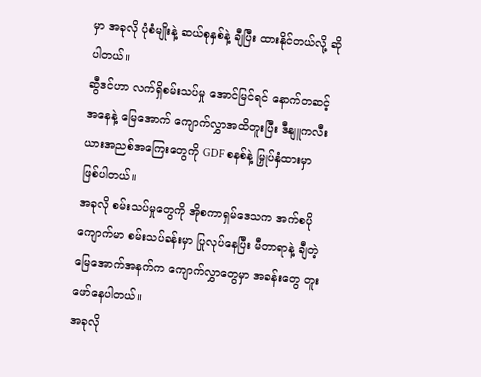မှာ အခုလို ပုံစံမျိုးနဲ့ ဆယ်စုနှစ်နဲ့ ချီပြီး ထားနိုင်တယ်လို့ ဆိုပါတယ်။
ဆွီဒင်ဟာ လက်ရှိစမ်းသပ်မှု အောင်မြင်ရင် နောက်တဆင့်အနေနဲ့ မြေအောက် ကျောက်လွှာအထိတူးပြီး ဒီနျူကလီးယားအညစ်အကြေးတွေကို GDF စနစ်နဲ့ မြှုပ်နှံထားမှာ ဖြစ်ပါတယ်။
အခုလို စမ်းသပ်မှုတွေကို အိုစကာရှမ်ဒေသက အက်စပို ကျောက်မာ စမ်းသပ်ခန်းမှာ ပြုလုပ်နေပြီး မီတာရာနဲ့ ချီတဲ့ မြေအောက်အနက်က ကျောက်လွှာတွေမှာ အခန်းတွေ တူးဖော်နေပါတယ်။
အခုလို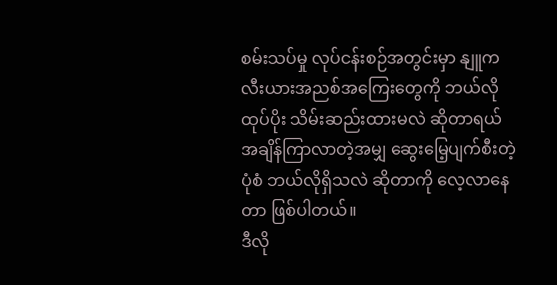စမ်းသပ်မှု လုပ်ငန်းစဉ်အတွင်းမှာ နျူကလီးယားအညစ်အကြေးတွေကို ဘယ်လို ထုပ်ပိုး သိမ်းဆည်းထားမလဲ ဆိုတာရယ် အချိန်ကြာလာတဲ့အမျှ ဆွေးမြေ့ပျက်စီးတဲ့ ပုံစံ ဘယ်လိုရှိသလဲ ဆိုတာကို လေ့လာနေတာ ဖြစ်ပါတယ်။
ဒီလို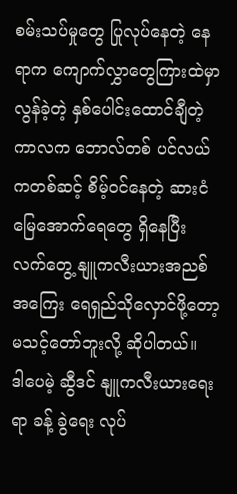စမ်းသပ်မှုတွေ ပြုလုပ်နေတဲ့ နေရာက ကျောက်လွှာတွေကြားထဲမှာ လွန်ခဲ့တဲ့ နှစ်ပေါင်းထောင်ချီတဲ့ကာလက ဘောလ်တစ် ပင်လယ်ကတစ်ဆင့် စိမ့်ဝင်နေတဲ့ ဆားငံ မြေအောက်ရေတွေ ရှိနေပြီး လက်တွေ့ နျူကလီးယားအညစ်အကြေး ရေရှည်သိုလှောင်ဖို့တော့ မသင့်တော်ဘူးလို့ ဆိုပါတယ်။
ဒါပေမဲ့ ဆွီဒင် နျူကလီးယားရေးရာ ခန့် ခွဲရေး လုပ်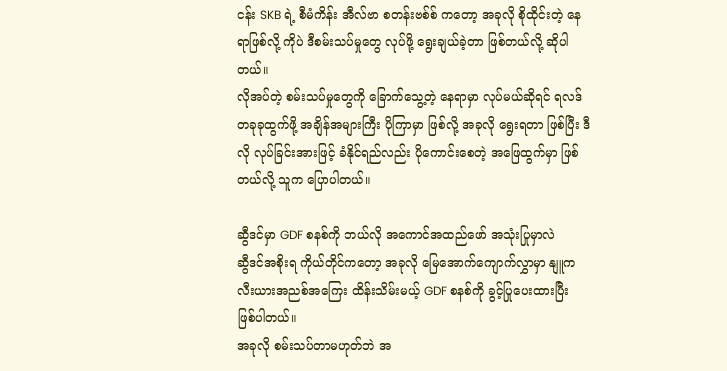ငန်း SKB ရဲ့ စီမံကိန်း အီလ်ဗာ စတန်းဗစ်စ် ကတော့ အခုလို စိုထိုင်းတဲ့ နေရာဖြစ်လို့ ကိုပဲ ဒီစမ်းသပ်မှုတွေ လုပ်ဖို့ ရွေးချယ်ခဲ့တာ ဖြစ်တယ်လို့ ဆိုပါတယ်။
လိုအပ်တဲ့ စမ်းသပ်မှုတွေကို ခြောက်သွေ့တဲ့ နေရာမှာ လုပ်မယ်ဆိုရင် ရလဒ်တခုခုထွက်ဖို့ အချိန်အများကြီး ပိုကြာမှာ ဖြစ်လို့ အခုလို ရွေးရတာ ဖြစ်ပြီး ဒီလို လုပ်ခြင်းအားဖြင့် ခံနိုင်ရည်လည်း ပိုကောင်းစေတဲ့ အဖြေထွက်မှာ ဖြစ်တယ်လို့ သူက ပြောပါတယ်။

ဆွီဒင်မှာ GDF စနစ်ကို ဘယ်လို အကောင်အထည်ဖော် အသုံးပြုမှာလဲ
ဆွီဒင်အစိုးရ ကိုယ်တိုင်ကတော့ အခုလို မြေအောက်ကျောက်လွှာမှာ နျူကလီးယားအညစ်အကြေး ထိန်းသိမ်းမယ့် GDF စနစ်ကို ခွင့်ပြုပေးထားပြီး ဖြစ်ပါတယ်။
အခုလို စမ်းသပ်တာမဟုတ်ဘဲ အ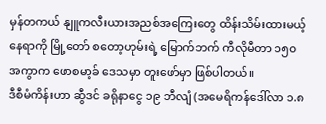မှန်တကယ် နျူကလီးယားအညစ်အကြေးတွေ ထိန်းသိမ်းထားမယ့်နေရာကို မြို့တော် စတော့ဟုမ်းရဲ့ မြောက်ဘက် ကီလိုမီတာ ၁၅၀ အကွာက ဖောစမာ့ခ် ဒေသမှာ တူးဖော်မှာ ဖြစ်ပါတယ်။
ဒီစီမံကိန်းဟာ ဆွီဒင် ခရိုနာငွေ ၁၉ ဘီလျံ (အမေရိကန်ဒေါ်လာ ၁.၈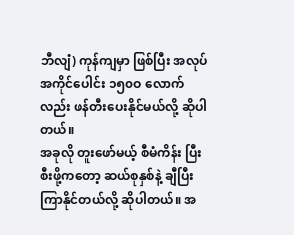ဘီလျံ) ကုန်ကျမှာ ဖြစ်ပြီး အလုပ်အကိုင်ပေါင်း ၁၅၀ဝ လောက်လည်း ဖန်တီးပေးနိုင်မယ်လို့ ဆိုပါတယ်။
အခုလို တူးဖော်မယ့် စီမံကိန်း ပြီးစီးဖို့ကတော့ ဆယ်စုနှစ်နဲ့ ချီပြီး ကြာနိုင်တယ်လို့ ဆိုပါတယ်။ အ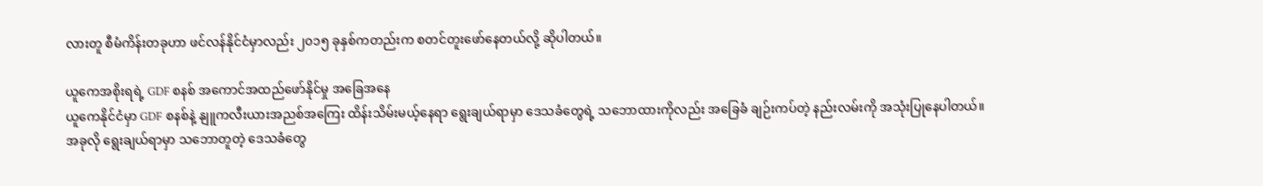လားတူ စီမံကိန်းတခုဟာ ဖင်လန်နိုင်ငံမှာလည်း ၂၀၁၅ ခုနှစ်ကတည်းက စတင်တူးဖော်နေတယ်လို့ ဆိုပါတယ်။

ယူကေအစိုးရရဲ့ GDF စနစ် အကောင်အထည်ဖော်နိုင်မှု အခြေအနေ
ယူကေနိုင်ငံမှာ GDF စနစ်နဲ့ နျူကလီးယားအညစ်အကြေး ထိန်းသိမ်းမယ့်နေရာ ရွေးချယ်ရာမှာ ဒေသခံတွေရဲ့ သဘောထားကိုလည်း အခြေခံ ချဉ်းကပ်တဲ့ နည်းလမ်းကို အသုံးပြုနေပါတယ်။
အခုလို ရွေးချယ်ရာမှာ သဘောတူတဲ့ ဒေသခံတွေ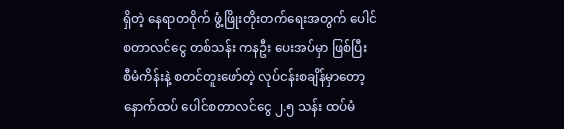ရှိတဲ့ နေရာတဝိုက် ဖွံ့ဖြိုးတိုးတက်ရေးအတွက် ပေါင်စတာလင်ငွေ တစ်သန်း ကနဦး ပေးအပ်မှာ ဖြစ်ပြီး စီမံကိန်းနဲ့ စတင်တူးဖော်တဲ့ လုပ်ငန်းစချိန်မှာတော့ နောက်ထပ် ပေါင်စတာလင်ငွေ ၂.၅ သန်း ထပ်မံ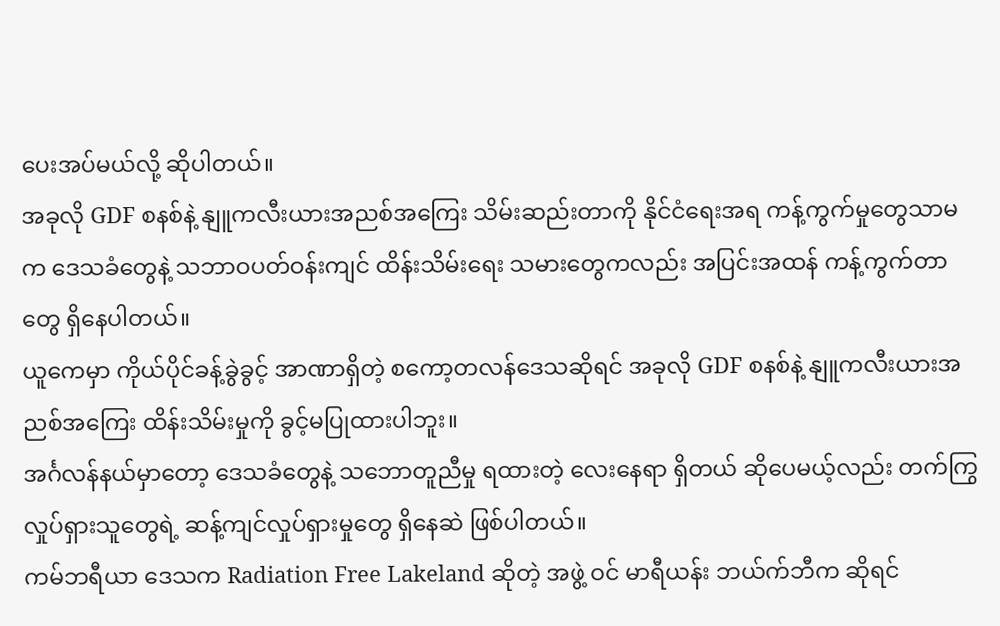ပေးအပ်မယ်လို့ ဆိုပါတယ်။
အခုလို GDF စနစ်နဲ့ နျူကလီးယားအညစ်အကြေး သိမ်းဆည်းတာကို နိုင်ငံရေးအရ ကန့်ကွက်မှုတွေသာမက ဒေသခံတွေနဲ့ သဘာဝပတ်ဝန်းကျင် ထိန်းသိမ်းရေး သမားတွေကလည်း အပြင်းအထန် ကန့်ကွက်တာတွေ ရှိနေပါတယ်။
ယူကေမှာ ကိုယ်ပိုင်ခန့်ခွဲခွင့် အာဏာရှိတဲ့ စကော့တလန်ဒေသဆိုရင် အခုလို GDF စနစ်နဲ့ နျူကလီးယားအညစ်အကြေး ထိန်းသိမ်းမှုကို ခွင့်မပြုထားပါဘူး။
အင်္ဂလန်နယ်မှာတော့ ဒေသခံတွေနဲ့ သဘောတူညီမှု ရထားတဲ့ လေးနေရာ ရှိတယ် ဆိုပေမယ့်လည်း တက်ကြွလှုပ်ရှားသူတွေရဲ့ ဆန့်ကျင်လှုပ်ရှားမှုတွေ ရှိနေဆဲ ဖြစ်ပါတယ်။
ကမ်ဘရီယာ ဒေသက Radiation Free Lakeland ဆိုတဲ့ အဖွဲ့ ဝင် မာရီယန်း ဘယ်က်ဘီက ဆိုရင်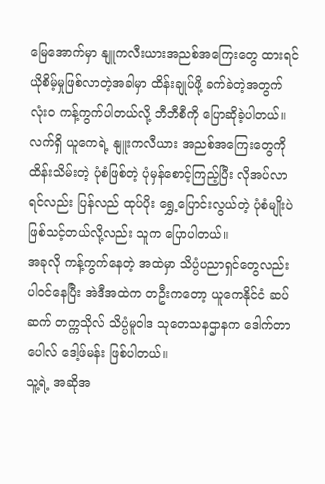မြေအောက်မှာ နျူကလီးယားအညစ်အကြေးတွေ ထားရင် ယိုစိမ့်မှုဖြစ်လာတဲ့အခါမှာ ထိန်းချုပ်ဖို့ ခက်ခဲတဲ့အတွက် လုံးဝ ကန့်ကွက်ပါတယ်လို့ ဘီဘီစီကို ပြောဆိုခဲ့ပါတယ်။
လက်ရှိ ယူကေရဲ့ နျူးကလီယား အညစ်အကြေးတွေကို ထိန်းသိမ်းတဲ့ ပုံစံဖြစ်တဲ့ ပုံမှန်စောင့်ကြည့်ပြီး လိုအပ်လာရင်လည်း ပြန်လည် ထုပ်ပိုး ရွှေ့ပြောင်းလွယ်တဲ့ ပုံစံမျိုးပဲ ဖြစ်သင့်တယ်လို့လည်း သူက ပြောပါတယ်။
အခုလို ကန့်ကွက်နေတဲ့ အထဲမှာ သိပ္ပံပညာရှင်တွေလည်း ပါဝင်နေပြီး အဲဒီအထဲက တဦးကတော့ ယူကေနိုင်ငံ ဆပ်ဆက် တက္ကသိုလ် သိပ္ပံမူဝါဒ သုတေသနဌာနက ဒေါက်တာ ပေါလ် ဒေါ့ဖ်မန်း ဖြစ်ပါတယ်။
သူ့ရဲ့ အဆိုအ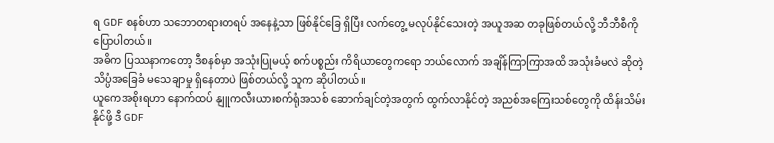ရ GDF စနစ်ဟာ သဘောတရားတရပ် အနေနဲ့သာ ဖြစ်နိုင်ခြေ ရှိပြီး လက်တွေ့ မလုပ်နိုင်သေးတဲ့ အယူအဆ တခုဖြစ်တယ်လို့ ဘီဘီစီကို ပြောပါတယ်။
အဓိက ပြဿနာကတော့ ဒီစနစ်မှာ အသုံးပြုမယ့် စက်ပစ္စည်း ကိရိယာတွေကရော ဘယ်လောက် အချိန်ကြာကြာအထိ အသုံးခံမလဲ ဆိုတဲ့ သိပ္ပံအခြေခံ မသေချာမှု ရှိနေတာပဲ ဖြစ်တယ်လို့ သူက ဆိုပါတယ်။
ယူကေအစိုးရဟာ နောက်ထပ် နျူကလီးယားစက်ရုံအသစ် ဆောက်ချင်တဲ့အတွက် ထွက်လာနိုင်တဲ့ အညစ်အကြေးသစ်တွေကို ထိန်းသိမ်းနိုင်ဖို့ ဒီ GDF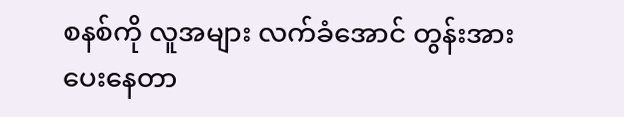စနစ်ကို လူအများ လက်ခံအောင် တွန်းအားပေးနေတာ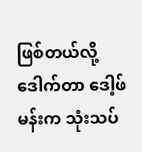ဖြစ်တယ်လို့ ဒေါက်တာ ဒေါ့ဖ်မန်းက သုံးသပ်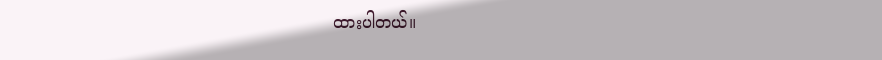ထားပါတယ်။